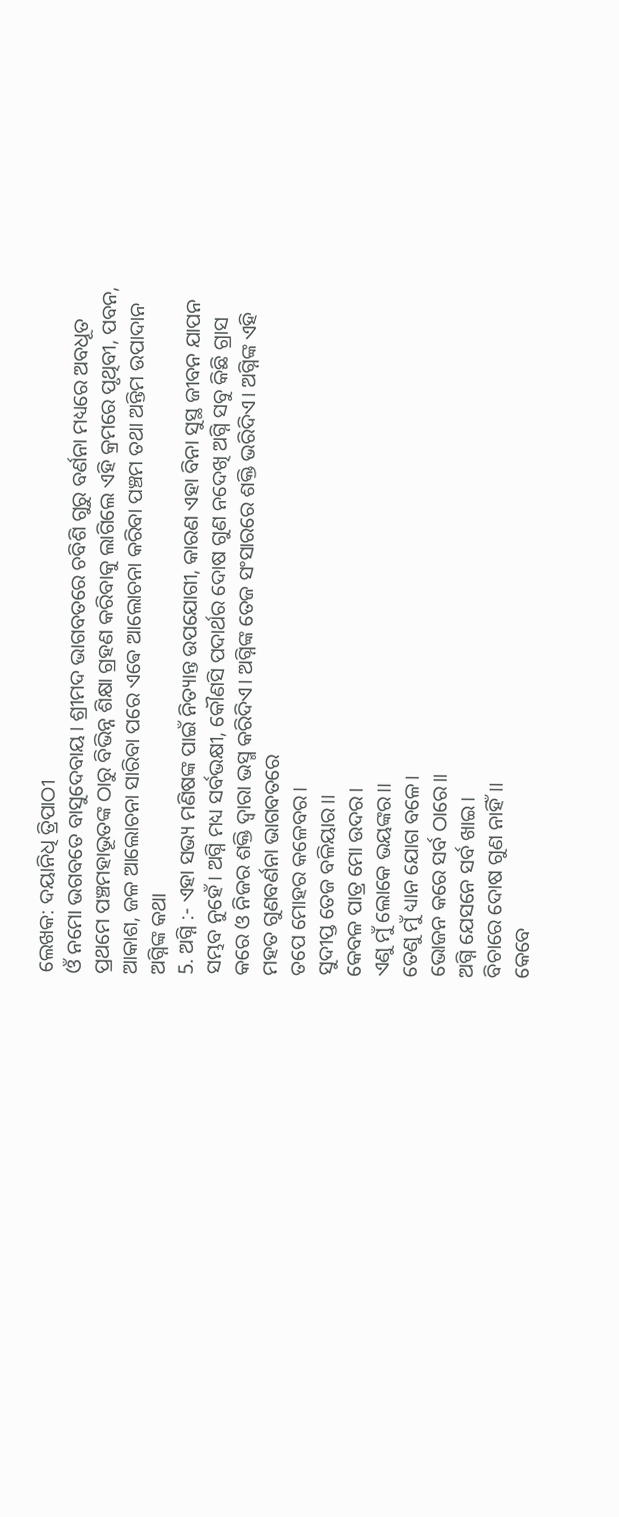ଲେଖକ: ଦୟାନିଧି ତ୍ରିପାଠୀ
ଓଁ ନମୋ ଭଗବତେ ବାସୁଦେବାୟ। ଶ୍ରୀମଦ ଭାଗବତରେ ଚବିଶି ଗୁରୁ ବର୍ଣନା ମଧ୍ୟରେ ଅବଧୂତ ପ୍ରଥମେ ପଞ୍ଚମହାଭୂତଙ୍କ ଠାରୁ ବିଭିନ୍ନ ଶିକ୍ଷା ଗ୍ରହଣ କରିବାକୁ ଲାଗିଲେ ଏହି କ୍ରମରେ ପୃଥିବୀ, ପବନ, ଆକାଶ, ଜଳ ଆଲୋଚନା ସାରିବା ପରେ ଏଵେ ଆଲୋଚନା କରିବା ପଞ୍ଚମ ତଥା ଅନ୍ତିମ ଉପାଦାନ ଅଗ୍ନିଙ୍କ କଥା
5. ଅଗ୍ନି :- ଏହା ସଭ୍ୟ ମଣିଷଙ୍କ ପାଇଁ ନିତ୍ୟାନ୍ତ ଉପଯୋଗୀ, କାରଣ ଏହା ବିନା ସୁସ୍ଥ ଜୀବନ ଯାପନ ସମ୍ଭବ ନୁହେଁ। ଅଗ୍ନି ମଧ୍ୟ ସର୍ବଭକ୍ଷୀ, କୌଣସି ପଦାର୍ଥର ଦୋଷ ଗୁଣ ନଦେଖି ଅଗ୍ନି ସବୁ କିଛି ଗ୍ରାସ କରେ ଓ ନିଜର ଶକ୍ତି ଦ୍ଵାରା ଭସ୍ମ କରିଦିଏ। ଅଗ୍ନିଙ୍କ ତେଜ ସଂସାରରେ ଶକ୍ତି ଭରିଦିଏ। ଅଗ୍ନିଙ୍କ ଏହି ମହତ ଗୁଣବର୍ଣନା ଭାଗବତରେ
ତପେ ମୋହର କଳେବର।
ସୁଦୀପ୍ତ ତେଜ ବଳିୟାର।।
କେବଳ ପାତ୍ର ମୋ ଉଦର।
ଏଣୁ ମୁଁ ଲୋକେ ଭୟଙ୍କର।।
ତେଣୁ ମୁଁ ଧ୍ୟାନ ଯୋଗ ବଳେ।
ଭୋଜନ କରେ ସର୍ବ ଠାରେ।।
ଅଗ୍ନି ଯେସନେ ସର୍ବ ଖାଇ।
ବିଚାରେ ଦୋଷ ଗୁଣ ନାହିଁ।।
କେବେ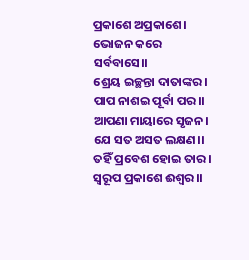ପ୍ରକାଶେ ଅପ୍ରକାଶେ।
ଭୋଜନ କରେ ସର୍ବବାସେ।।
ଶ୍ରେୟ ଇଚ୍ଛନ୍ତା ଦାତାଙ୍କର।
ପାପ ନାଶଇ ପୂର୍ବା ପର।।
ଆପଣା ମାୟାରେ ସୃଜନ।
ଯେ ସତ ଅସତ ଲକ୍ଷଣ।।
ତହିଁ ପ୍ରବେଶ ହୋଇ ତାର।
ସ୍ୱରୂପ ପ୍ରକାଶେ ଈଶ୍ୱର।।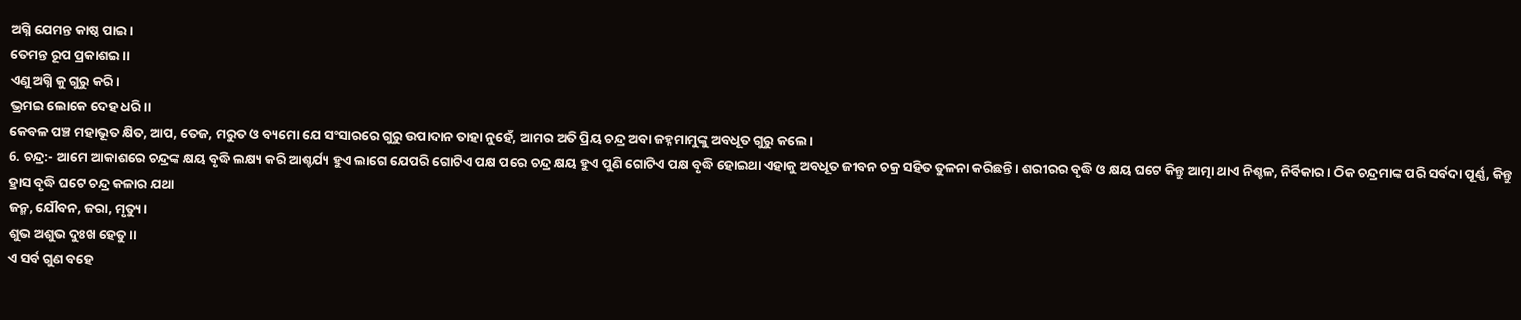ଅଗ୍ନି ଯେମନ୍ତ କାଷ୍ଠ ପାଇ।
ତେମନ୍ତ ରୂପ ପ୍ରକାଶଇ।।
ଏଣୁ ଅଗ୍ନି କୁ ଗୁରୁ କରି।
ଭ୍ରମଇ ଲୋକେ ଦେହ ଧରି।।
କେବଳ ପଞ୍ଚ ମହାଭୂତ କ୍ଷିତ, ଆପ, ତେଜ, ମରୁତ ଓ ବ୍ୟମୋ ଯେ ସଂସାରରେ ଗୁରୁ ଉପାଦାନ ତାହା ନୁହେଁ, ଆମର ଅତି ପ୍ରିୟ ଚନ୍ଦ୍ର ଅବା ଜହ୍ନମାମୁଙ୍କୁ ଅବଧୂତ ଗୁରୁ କଲେ।
6. ଚନ୍ଦ୍ର:- ଆମେ ଆକାଶରେ ଚନ୍ଦ୍ରଙ୍କ କ୍ଷୟ ବୃଦ୍ଧି ଲକ୍ଷ୍ୟ କରି ଆଶ୍ଚର୍ଯ୍ୟ ହୁଏ ଲାଗେ ଯେପରି ଗୋଟିଏ ପକ୍ଷ ପରେ ଚନ୍ଦ୍ର କ୍ଷୟ ହୁଏ ପୁଣି ଗୋଟିଏ ପକ୍ଷ ବୃଦ୍ଧି ହୋଇଥା ଏହାକୁ ଅବଧୂତ ଜୀବନ ଚକ୍ର ସହିତ ତୁଳନା କରିଛନ୍ତି। ଶରୀରର ବୃଦ୍ଧି ଓ କ୍ଷୟ ଘଟେ କିନ୍ତୁ ଆତ୍ମା ଥାଏ ନିଶ୍ଚଳ, ନିର୍ବିକାର। ଠିକ ଚନ୍ଦ୍ରମାଙ୍କ ପରି ସର୍ବଦା ପୂର୍ଣ୍ଣ, କିନ୍ତୁ ହ୍ରାସ ବୃଦ୍ଧି ଘଟେ ଚନ୍ଦ୍ର କଳାର ଯଥା
ଜନ୍ମ, ଯୌବନ, ଜରା, ମୃତ୍ୟୁ।
ଶୁଭ ଅଶୁଭ ଦୁଃଖ ହେତୁ।।
ଏ ସର୍ବ ଗୁଣ ବହେ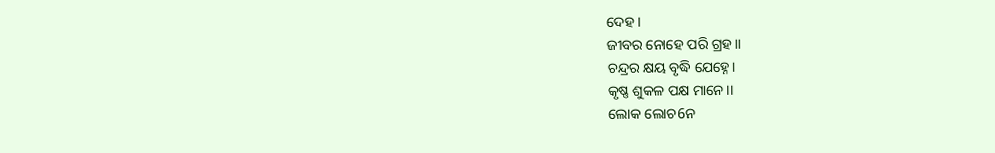ଦେହ।
ଜୀବର ନୋହେ ପରି ଗ୍ରହ।।
ଚନ୍ଦ୍ରର କ୍ଷୟ ବୃଦ୍ଧି ଯେହ୍ନେ।
କୃଷ୍ଣ ଶୁକଳ ପକ୍ଷ ମାନେ।।
ଲୋକ ଲୋଚ6ନ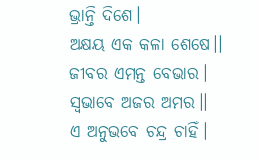ଭ୍ରାନ୍ତି ଦିଶେ।
ଅକ୍ଷୟ ଏକ କଳା ଶେଷେ।।
ଜୀବର ଏମନ୍ତ ବେଭାର।
ସ୍ଵଭାବେ ଅଜର ଅମର।।
ଏ ଅନୁଭବେ ଚନ୍ଦ୍ର ଚାହିଁ।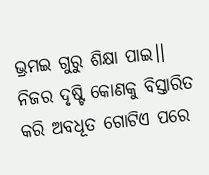ଭ୍ରମଇ ଗୁରୁ ଶିକ୍ଷା ପାଇ।।
ନିଜର ଦୃଷ୍ଟି କୋଣକୁ ବିସ୍ତାରିତ କରି ଅବଧୂତ ଗୋଟିଏ ପରେ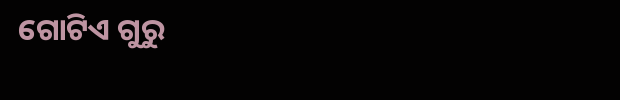ଗୋଟିଏ ଗୁରୁ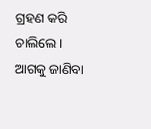ଗ୍ରହଣ କରି ଚାଲିଲେ। ଆଗକୁ ଜାଣିବା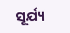ସୂର୍ଯ୍ୟ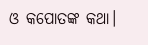ଓ କପୋତଙ୍କ କଥା।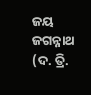ଜୟ ଜଗନ୍ନାଥ
(ଦ. ତ୍ରି.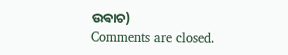ଉଵାଚ)
Comments are closed.